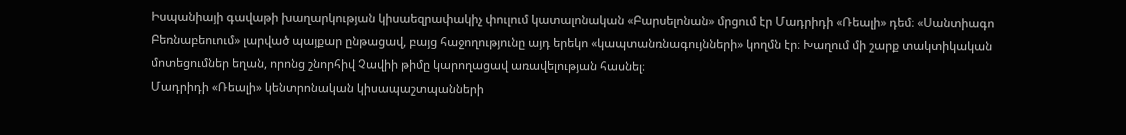Իսպանիայի գավաթի խաղարկության կիսաեզրափակիչ փուլում կատալոնական «Բարսելոնան» մրցում էր Մադրիդի «Ռեալի» դեմ։ «Սանտիագո Բեռնաբեուում» լարված պայքար ընթացավ, բայց հաջողությունը այդ երեկո «կապտանռնագույնների» կողմն էր։ Խաղում մի շարք տակտիկական մոտեցումներ եղան, որոնց շնորհիվ Չավիի թիմը կարողացավ առավելության հասնել։
Մադրիդի «Ռեալի» կենտրոնական կիսապաշտպանների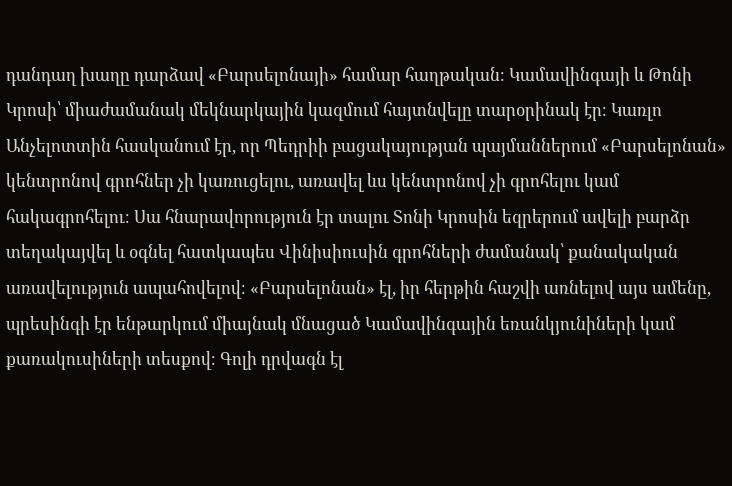դանդաղ խաղը դարձավ «Բարսելոնայի» համար հաղթական։ Կամավինգայի և Թոնի Կրոսի՝ միաժամանակ մեկնարկային կազմում հայտնվելը տարօրինակ էր։ Կառլո Անչելոտտին հասկանում էր, որ Պեդրիի բացակայության պայմաններում «Բարսելոնան» կենտրոնով գրոհներ չի կառուցելու, առավել ևս կենտրոնով չի գրոհելու կամ հակագրոհելու։ Սա հնարավորություն էր տալու Տոնի Կրոսին եզրերում ավելի բարձր տեղակայվել և օգնել հատկապես Վինիսիուսին գրոհների ժամանակ՝ քանակական առավելություն ապահովելով։ «Բարսելոնան» էլ, իր հերթին հաշվի առնելով այս ամենը, պրեսինգի էր ենթարկում միայնակ մնացած Կամավինգային եռանկյունիների կամ քառակուսիների տեսքով։ Գոլի դրվագն էլ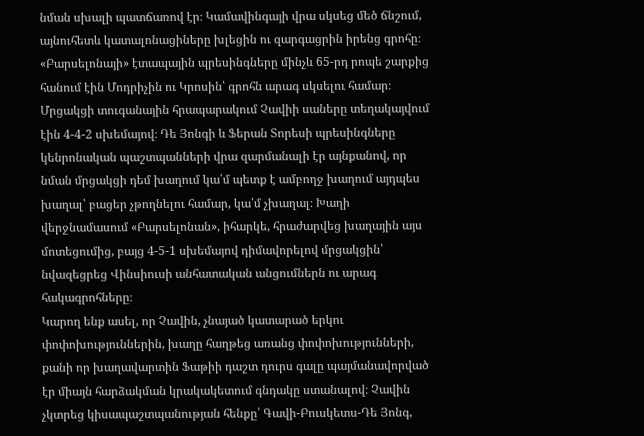նման սխալի պատճառով էր։ Կամավինգայի վրա սկսեց մեծ ճնշում, այնուհետև կատալոնացիները խլեցին ու զարգացրին իրենց գրոհը։
«Բարսելոնայի» էտապային պրեսինգները մինչև 65-րդ րոպե շարքից հանում էին Մոդրիչին ու Կրոսին՝ գրոհն արագ սկսելու համար։ Մրցակցի տուգանային հրապարակում Չավիի սաները տեղակայվում էին 4-4-2 սխեմայով։ Դե Յոնգի և Ֆերան Տորեսի պրեսինգները կենրոնական պաշտպանների վրա զարմանալի էր այնքանով, որ նման մրցակցի դեմ խաղում կա՛մ պետք է ամբողջ խաղում այդպես խաղալ՝ բացեր չթողնելու համար, կա՛մ չխաղալ։ Խաղի վերջնամասում «Բարսելոնան», իհարկե, հրաժարվեց խաղային այս մոտեցումից, բայց 4-5-1 սխեմայով դիմավորելով մրցակցին՝ նվազեցրեց Վինսիուսի անհատական անցումներն ու արագ հակագրոհները։
Կարող ենք ասել, որ Չավին, չնայած կատարած երկու փոփոխություններին, խաղը հաղթեց առանց փոփոխությունների, քանի որ խաղավարտին Ֆաթիի դաշտ դուրս գալը պայմանավորված էր միայն հարձակման կրակակետում գնդակը ստանալով։ Չավին չկտրեց կիսապաշտպանության հենքը՝ Գավի-Բուսկետս-Դե Յոնգ,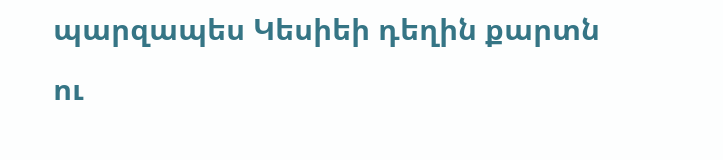պարզապես Կեսիեի դեղին քարտն ու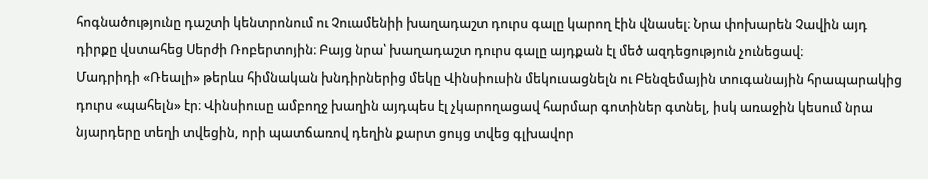հոգնածությունը դաշտի կենտրոնում ու Չուամենիի խաղադաշտ դուրս գալը կարող էին վնասել։ Նրա փոխարեն Չավին այդ դիրքը վստահեց Սերժի Ռոբերտոյին։ Բայց նրա՝ խաղադաշտ դուրս գալը այդքան էլ մեծ ազդեցություն չունեցավ։
Մադրիդի «Ռեալի» թերևս հիմնական խնդիրներից մեկը Վինսիուսին մեկուսացնելն ու Բենզեմային տուգանային հրապարակից դուրս «պահելն» էր։ Վինսիուսը ամբողջ խաղին այդպես էլ չկարողացավ հարմար գոտիներ գտնել, իսկ առաջին կեսում նրա նյարդերը տեղի տվեցին, որի պատճառով դեղին քարտ ցույց տվեց գլխավոր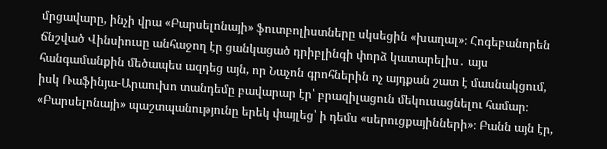մրցավարը, ինչի վրա «Բարսելոնայի» ֆուտբոլիստները սկսեցին «խաղալ»։ Հոգեբանորեն ճնշված Վինսիուսը անհաջող էր ցանկացած դրիբլինգի փորձ կատարելիս․ այս հանգամանքին մեծապես ազդեց այն, որ Նաչոն գրոհներին ոչ այդքան շատ է մասնակցում, իսկ Ռաֆինյա-Արաուխո տանդեմը բավարար էր՝ բրազիլացուն մեկուսացնելու համար։
«Բարսելոնայի» պաշտպանությունը երեկ փայլեց՝ ի դեմս «սերուցքայինների»։ Բանն այն էր,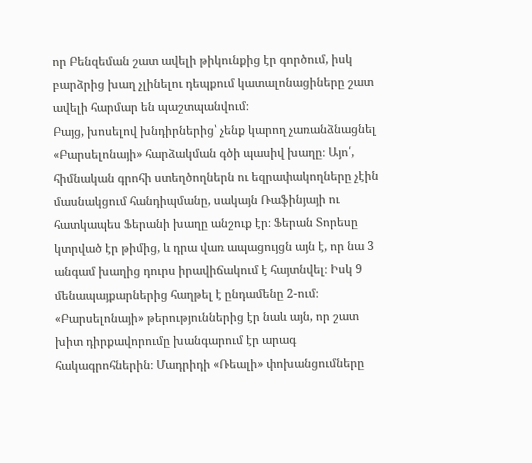որ Բենզեման շատ ավելի թիկունքից էր գործում, իսկ բարձրից խաղ չլինելու դեպքում կատալոնացիները շատ ավելի հարմար են պաշտպանվում։
Բայց, խոսելով խնդիրներից՝ չենք կարող չառանձնացնել «Բարսելոնայի» հարձակման գծի պասիվ խաղը։ Այո՛, հիմնական գրոհի ստեղծողներն ու եզրափակողները չէին մասնակցում հանդիպմանը, սակայն Ռաֆինյայի ու հատկապես Ֆերանի խաղը անշուք էր։ Ֆերան Տորեսը կտրված էր թիմից, և դրա վառ ապացույցն այն է, որ նա 3 անգամ խաղից դուրս իրավիճակում է հայտնվել։ Իսկ 9 մենապայքարներից հաղթել է ընդամենը 2-ում։ «Բարսելոնայի» թերություններից էր նաև այն, որ շատ խիտ դիրքավորումը խանգարում էր արագ հակագրոհներին։ Մադրիդի «Ռեալի» փոխանցումները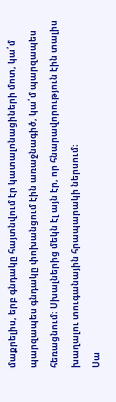մաքրելիս, երբ գնդակը հայտնվում էր կատալոնացիների մոտ, կա՛մ պարզապես գնդակը փոխանցում էին առաջնագիծ, կա՛մ պարզապես հեռացնում։ Սխալներից մեկն էլ այն էր, որ հնարավորություն էին տալիս խաղալու տուգանային հրապարակի ներսում։
Սա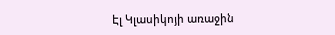Էլ Կլասիկոյի առաջին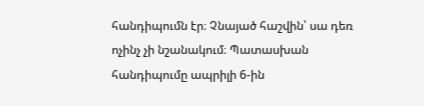հանդիպումն էր։ Չնայած հաշվին՝ սա դեռ ոչինչ չի նշանակում։ Պատասխան հանդիպումը ապրիլի 6-ին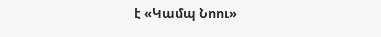է «Կամպ Նոու»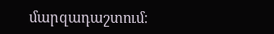մարզադաշտում։